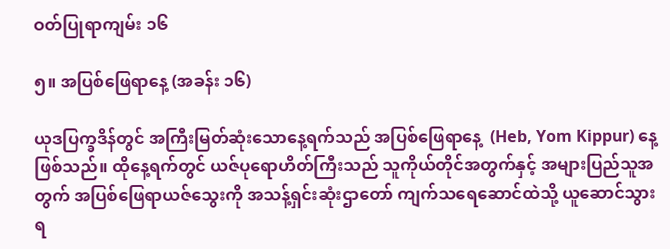ဝတ်ပြုရာကျမ်း ၁၆

၅။ အပြစ်ဖြေရာနေ့ (အခန်း ၁၆)

ယုဒပြက္ခဒိန်တွင် အကြီးမြတ်ဆုံးသောနေ့ရက်သည် အပြစ်ဖြေရာနေ့  (Heb, Yom Kippur) နေ့ဖြစ်သည်။ ထိုနေ့ရက်တွင် ယဇ်ပုရောဟိတ်ကြီးသည် သူကိုယ်တိုင်အတွက်နှင့် အများပြည်သူအတွက် အပြစ်ဖြေရာယဇ်သွေးကို အသန့်ရှင်းဆုံးဌာတော် ကျက်သရေဆောင်ထဲသို့ ယူဆောင်သွားရ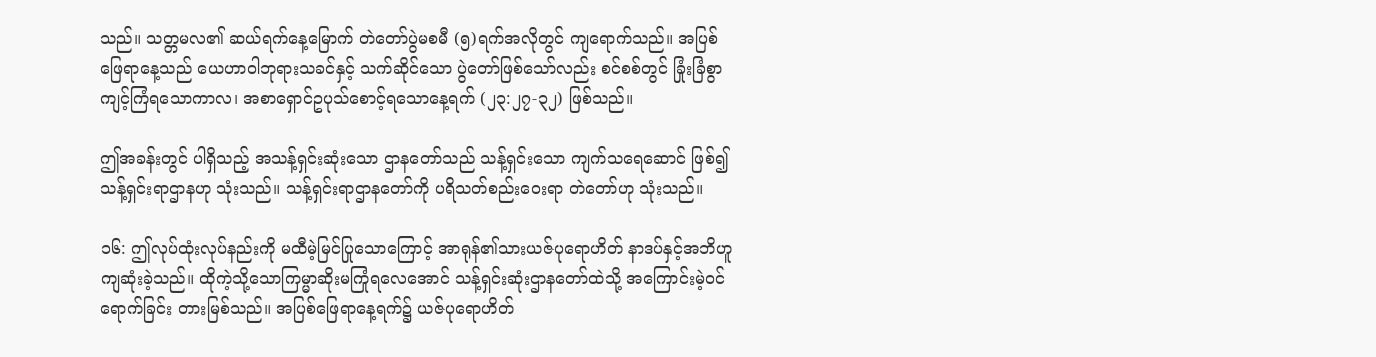သည်။ သတ္တမလ၏ ဆယ်ရက်နေ့မြောက် တဲတော်ပွဲမစမီ (၅)ရက်အလိုတွင် ကျရောက်သည်။ အပြစ်ဖြေရာနေ့သည် ယေဟာဝါဘုရားသခင်နှင့် သက်ဆိုင်သော ပွဲတော်ဖြစ်သော်လည်း စင်စစ်တွင် ခြုံးခြံစွာ ကျင့်ကြံရသောကာလ၊ အစာရှောင်ဥပုသ်စောင့်ရသောနေ့ရက် (၂၃:၂၇-၃၂) ဖြစ်သည်။

ဤအခန်းတွင် ပါရှိသည့် အသန့်ရှင်းဆုံးသော ဌာနတော်သည် သန့်ရှင်းသော ကျက်သရေဆောင် ဖြစ်၍ သန့်ရှင်းရာဌာနဟု သုံးသည်။ သန့်ရှင်းရာဌာနတော်ကို ပရိသတ်စည်းဝေးရာ တဲတော်ဟု သုံးသည်။

၁၆: ဤလုပ်ထုံးလုပ်နည်းကို မထီမဲ့မြင်ပြုသောကြောင့် အာရုန်၏သားယဇ်ပုရောဟိတ် နာဒပ်နှင့်အဘိဟူကျဆုံးခဲ့သည်။ ထိုကဲ့သို့သောကြမ္မာဆိုးမကြုံရလေအောင် သန့်ရှင်းဆုံးဌာနတော်ထဲသို့ အကြောင်းမဲ့ဝင်ရောက်ခြင်း တားမြစ်သည်။ အပြစ်ဖြေရာနေ့ရက်၌ ယဇ်ပုရောဟိတ်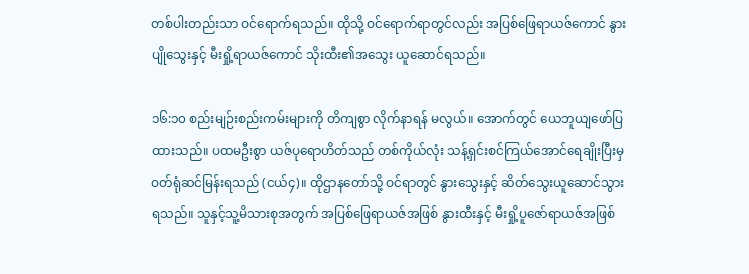တစ်ပါးတည်းသာ ဝင်ရောက်ရသည်။ ထိုသို့ ဝင်ရောက်ရာတွင်လည်း အပြစ်ဖြေရာယဇ်ကောင် နွားပျိုသွေးနှင့် မီးရှို့ရာယဇ်ကောင် သိုးထီး၏အသွေး ယူဆောင်ရသည်။

၁၆:၁၀ စည်းမျဉ်းစည်းကမ်းများကို တိကျစွာ လိုက်နာရန် မလွယ်။ အောက်တွင် ယေဘူယျဖော်ပြထားသည်။ ပထမဦးစွာ ယဇ်ပုရောဟိတ်သည် တစ်ကိုယ်လုံး သန့်ရှင်းစင်ကြယ်အောင်ရေချိုးပြီးမှ ဝတ်ရုံဆင်မြန်းရသည် (ငယ်၄)။ ထိုဌာနတော်သို့ ဝင်ရာတွင် နွားသွေးနှင့် ဆိတ်သွေးယူဆောင်သွားရသည်။ သူနှင့်သူ့မိသားစုအတွက် အပြစ်ဖြေရာယဇ်အဖြစ် နွားထီးနှင့် မီးရှို့ပူဇော်ရာယဇ်အဖြစ်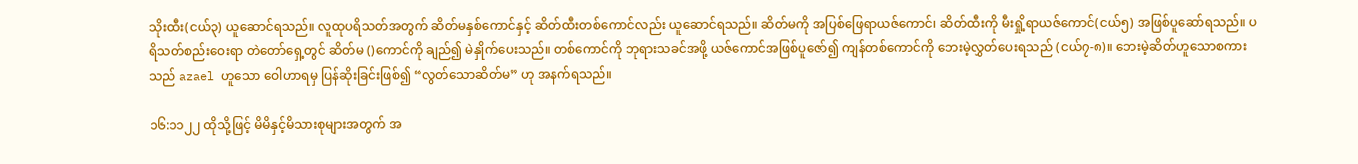သိုးထီး(ငယ်၃) ယူဆောင်ရသည်။ လူထုပရိသတ်အတွက် ဆိတ်မနှစ်ကောင်နှင့် ဆိတ်ထီးတစ်ကောင်လည်း ယူဆောင်ရသည်။ ဆိတ်မကို အပြစ်ဖြေရာယဇ်ကောင်၊ ဆိတ်ထီးကို မီးရှို့ရာယဇ်ကောင်(ငယ်၅) အဖြစ်ပူဆော်ရသည်။ ပရိသတ်စည်းဝေးရာ တဲတော်ရှေ့တွင် ဆိတ်မ ()ကောင်ကို ချည်၍ မဲနှိုက်ပေးသည်။ တစ်ကောင်ကို ဘုရားသခင်အဖို့ ယဇ်ကောင်အဖြစ်ပူဇော်၍ ကျန်တစ်ကောင်ကို ဘေးမဲ့လွှတ်ပေးရသည် (ငယ်၇-၈)။ ဘေးမဲ့ဆိတ်ဟူသောစကားသည် azael ဟူသော ဝေါဟာရမှ ပြန်ဆိုးခြင်းဖြစ်၍ “လွတ်သောဆိတ်မ” ဟု အနက်ရသည်။

၁၆:၁၁၂၂ ထိုသို့ဖြင့် မိမိနှင့်မိသားစုများအတွက် အ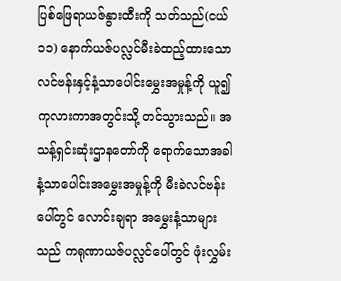ပြစ်ဖြေရာယဇ်နွားထီးကို သတ်သည်(ငယ်၁၁) နောက်ယဇ်ပလ္လင်မီးခဲထည့်ထားသော လင်ဗန်းနှင့်နံ့သာပေါင်းမွှေးအမှုန့်ကို ယူ၍ကုလားကာအတွင်းသို့ တင်သွားသည်။ အသန့်ရှင်းဆုံးဌာနတော်ကို ရောက်သောအခါ နံ့သာပေါင်းအမွှေးအမှုန့်ကို မီးခဲလင်ဗန်းပေါ်တွင် လောင်းချရာ အမွှေးနံ့သာများသည် ကရုဏာယဇ်ပလ္လင်ပေါ်တွင် ဖုံးလွှမ်း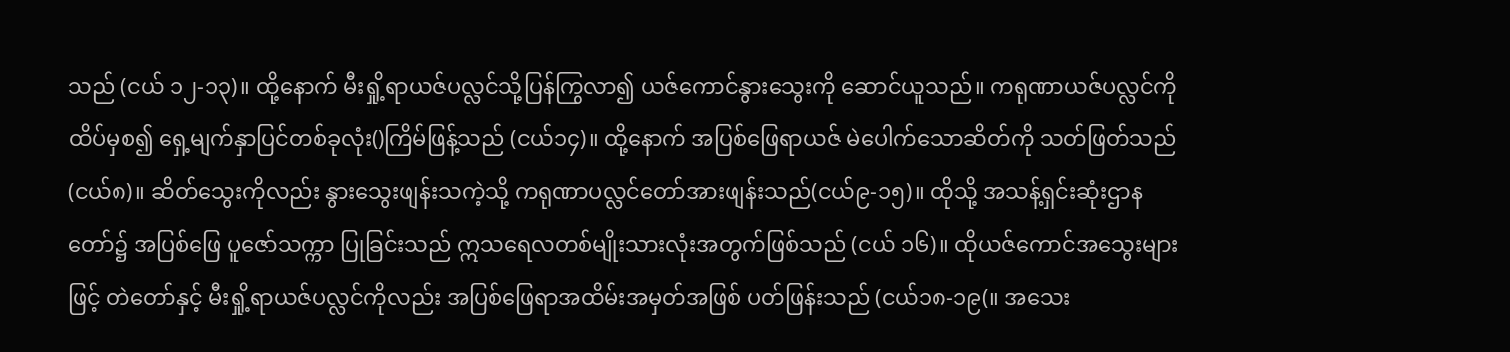သည် (ငယ် ၁၂-၁၃)။ ထို့နောက် မီးရှို့ရာယဇ်ပလ္လင်သို့ပြန်ကြွလာ၍ ယဇ်ကောင်နွားသွေးကို ဆောင်ယူသည်။ ကရုဏာယဇ်ပလ္လင်ကို ထိပ်မှစ၍ ရှေ့မျက်နှာပြင်တစ်ခုလုံး()ကြိမ်ဖြန့်သည် (ငယ်၁၄)။ ထို့နောက် အပြစ်ဖြေရာယဇ် မဲပေါက်သောဆိတ်ကို သတ်ဖြတ်သည်(ငယ်၈)။ ဆိတ်သွေးကိုလည်း နွားသွေးဖျန်းသကဲ့သို့ ကရုဏာပလ္လင်တော်အားဖျန်းသည်(ငယ်၉-၁၅)။ ထိုသို့ အသန့်ရှင်းဆုံးဌာနတော်၌ အပြစ်ဖြေ ပူဇော်သက္ကာ ပြုခြင်းသည် ဣသရေလတစ်မျိုးသားလုံးအတွက်ဖြစ်သည် (ငယ် ၁၆)။ ထိုယဇ်ကောင်အသွေးများဖြင့် တဲတော်နှင့် မီးရှို့ရာယဇ်ပလ္လင်ကိုလည်း အပြစ်ဖြေရာအထိမ်းအမှတ်အဖြစ် ပတ်ဖြန်းသည် (ငယ်၁၈-၁၉(။ အသေး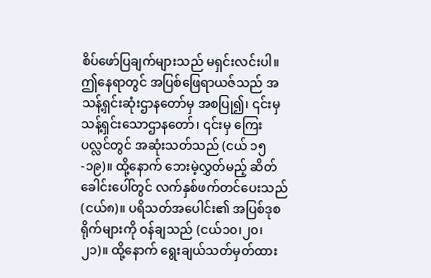စိပ်ဖော်ပြချက်များသည် မရှင်းလင်းပါ။ ဤနေရာတွင် အပြစ်ဖြေရာယဇ်သည် အသန့်ရှင်းဆုံးဌာနတော်မှ အစပြု၍၊ ၎င်းမှ သန့်ရှင်းသောဌာနတော်၊ ၎င်းမှ ကြေးပလ္လင်တွင် အဆုံးသတ်သည် (ငယ် ၁၅-၁၉)။ ထို့နောက် ဘေးမဲ့လွှတ်မည့် ဆိတ်ခေါင်းပေါ်တွင် လက်နှစ်ဖက်တင်ပေးသည် (ငယ်၈)။ ပရိသတ်အပေါင်း၏ အပြစ်ဒုစရိုက်များကို ဝန်ချသည် (ငယ်၁၀၊၂၀၊၂၁)။ ထို့နောက် ရွေးချယ်သတ်မှတ်ထား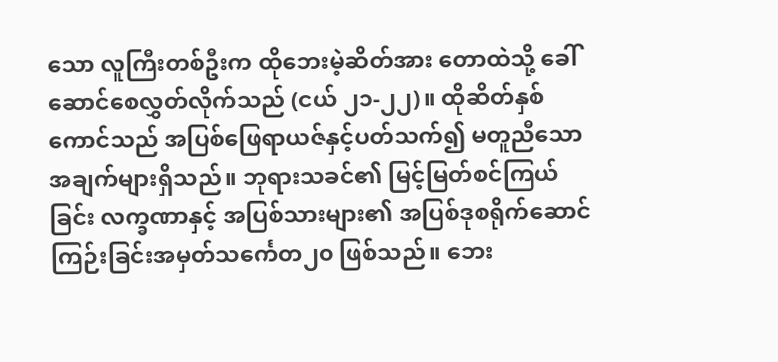သော လူကြီးတစ်ဦးက ထိုဘေးမဲ့ဆိတ်အား တောထဲသို့ ခေါ်ဆောင်စေလွှတ်လိုက်သည် (ငယ် ၂၁-၂၂)။ ထိုဆိတ်နှစ်ကောင်သည် အပြစ်ဖြေရာယဇ်နှင့်ပတ်သက်၍ မတူညီသောအချက်များရှိသည်။ ဘုရားသခင်၏ မြင့်မြတ်စင်ကြယ်ခြင်း လက္ခဏာနှင့် အပြစ်သားများ၏ အပြစ်ဒုစရိုက်ဆောင်ကြဉ်းခြင်းအမှတ်သင်္ကေတ၂၀ ဖြစ်သည်။ ဘေး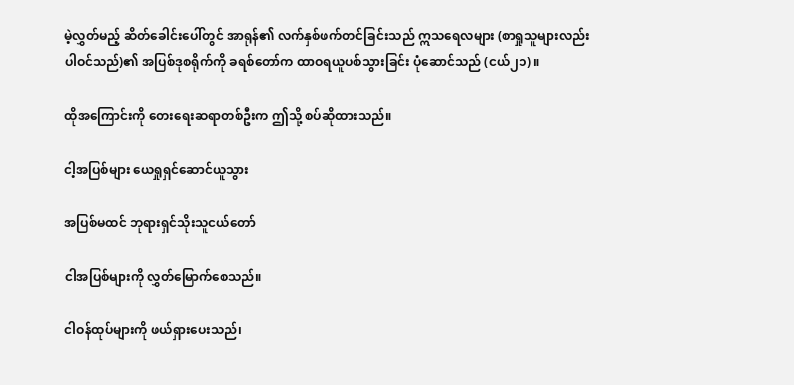မဲ့လွှတ်မည့် ဆိတ်ခေါင်းပေါ်တွင် အာရုန်၏ လက်နှစ်ဖက်တင်ခြင်းသည် ဣသရေလများ (စာရှုသူများလည်း ပါဝင်သည်)၏ အပြစ်ဒုစရိုက်ကို ခရစ်တော်က ထာဝရယူပစ်သွားခြင်း ပုံဆောင်သည် (ငယ်၂၁)။

ထိုအကြောင်းကို တေးရေးဆရာတစ်ဦးက ဤသို့ စပ်ဆိုထားသည်။

ငါ့အပြစ်များ ယေရှုရှင်ဆောင်ယူသွား

အပြစ်မထင် ဘုရားရှင်သိုးသူငယ်တော်

ငါအပြစ်များကို လွှတ်မြောက်စေသည်။

ငါဝန်ထုပ်များကို ဖယ်ရှားပေးသည်၊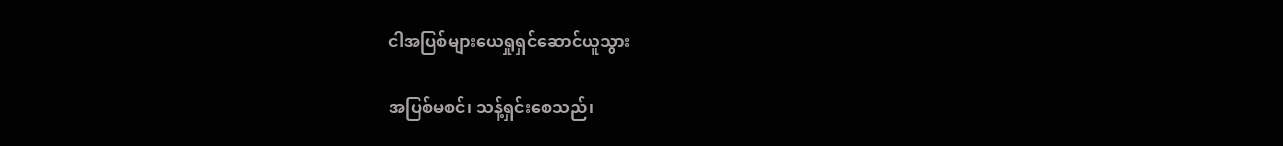ငါအပြစ်များယေရှုရှင်ဆောင်ယူသွား

အပြစ်မစင်၊ သန့်ရှင်းစေသည်၊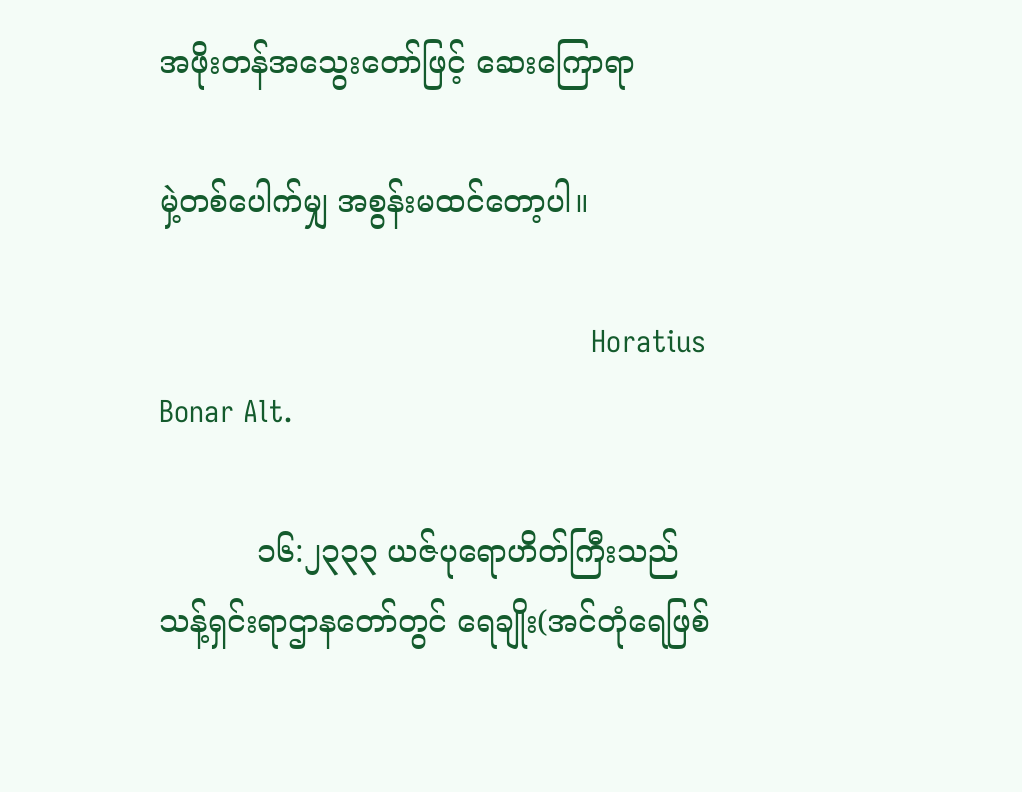အဖိုးတန်အသွေးတော်ဖြင့် ဆေးကြောရာ

မှဲ့တစ်ပေါက်မျှ အစွန်းမထင်တော့ပါ။

                                                Horatius Bonar Alt.

          ၁၆:၂၃၃၃ ယဇ်ပုရောဟိတ်ကြီးသည် သန့်ရှင်းရာဌာနတော်တွင် ရေချိုး(အင်တုံရေဖြစ်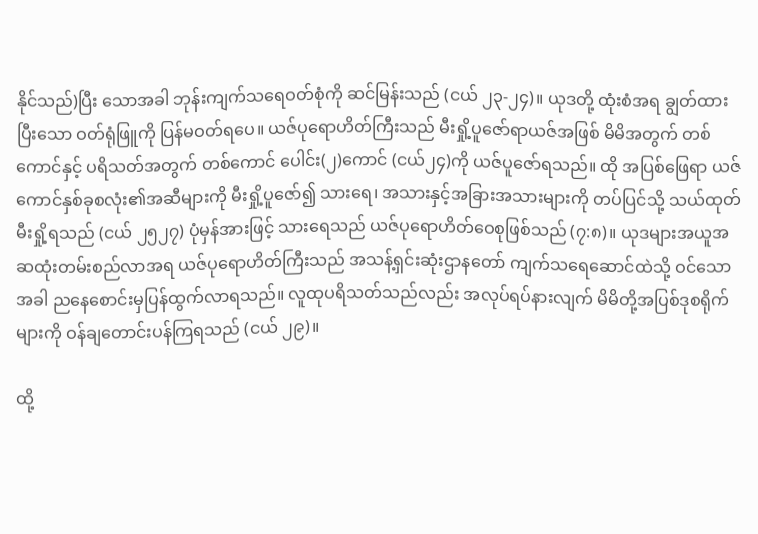နိုင်သည်)ပြီး သောအခါ ဘုန်းကျက်သရေဝတ်စုံကို ဆင်မြန်းသည် (ငယ် ၂၃-၂၄)။ ယုဒတို့ ထုံးစံအရ ချွတ်ထားပြီးသော ဝတ်ရုံဖြူကို ပြန်မဝတ်ရပေ။ ယဇ်ပုရောဟိတ်ကြီးသည် မီးရှို့ပူဇော်ရာယဇ်အဖြစ် မိမိအတွက် တစ်ကောင်နှင့် ပရိသတ်အတွက် တစ်ကောင် ပေါင်း(၂)ကောင် (ငယ်၂၄)ကို ယဇ်ပူဇော်ရသည်။ ထို အပြစ်ဖြေရာ ယဇ်ကောင်နှစ်ခုစလုံး၏အဆီများကို မီးရှို့ပူဇော်၍ သားရေ၊ အသားနှင့်အခြားအသားများကို တပ်ပြင်သို့ သယ်ထုတ် မီးရှို့ရသည် (ငယ် ၂၅၂၇) ပုံမှန်အားဖြင့် သားရေသည် ယဇ်ပုရောဟိတ်ဝေစုဖြစ်သည် (၇:၈)။ ယုဒများအယူအဆထုံးတမ်းစည်လာအရ ယဇ်ပုရောဟိတ်ကြီးသည် အသန့်ရှင်းဆုံးဌာနတော် ကျက်သရေဆောင်ထဲသို့ ဝင်သောအခါ ညနေစောင်းမှပြန်ထွက်လာရသည်။ လူထုပရိသတ်သည်လည်း အလုပ်ရပ်နားလျက် မိမိတို့အပြစ်ဒုစရိုက်များကို ဝန်ချတောင်းပန်ကြရသည် (ငယ် ၂၉)။

ထို့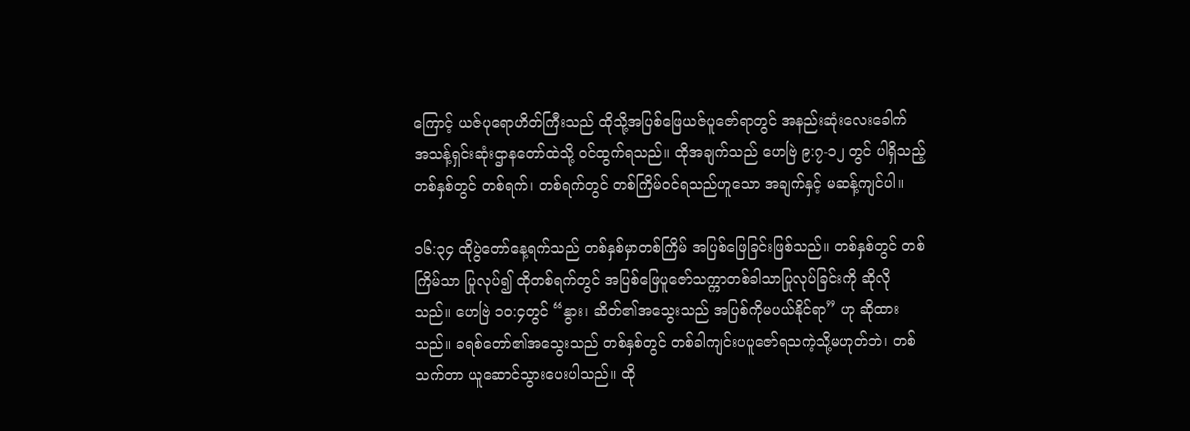ကြောင့် ယဇ်ပုရောဟိတ်ကြီးသည် ထိုသို့အပြစ်ဖြေယဇ်ပူဇော်ရာတွင် အနည်းဆုံးလေးခေါက် အသန့်ရှင်းဆုံးဌာနတော်ထဲသို့ ဝင်ထွက်ရသည်။ ထိုအချက်သည် ဟေဗြဲ ၉:၇-၁၂ တွင် ပါရှိသည့်တစ်နှစ်တွင် တစ်ရက်၊ တစ်ရက်တွင် တစ်ကြိမ်ဝင်ရသည်ဟူသော အချက်နှင့် မဆန့်ကျင်ပါ။

၁၆:၃၄ ထိုပွဲတော်နေ့ရက်သည် တစ်နှစ်မှာတစ်ကြိမ် အပြစ်ဖြေခြင်းဖြစ်သည်။ တစ်နှစ်တွင် တစ်ကြိမ်သာ ပြုလုပ်၍ ထိုတစ်ရက်တွင် အပြစ်ဖြေပူဇော်သက္ကာတစ်ခါသာပြုလုပ်ခြင်းကို ဆိုလိုသည်။ ဟေဗြဲ ၁၀:၄တွင် “နွား၊ ဆိတ်၏အသွေးသည် အပြစ်ကိုမပယ်နိုင်ရာ” ဟု ဆိုထားသည်။ ခရစ်တော်၏အသွေးသည် တစ်နှစ်တွင် တစ်ခါကျင်းပပူဇော်ရသကဲ့သို့မဟုတ်ဘဲ၊ တစ်သက်တာ ယူဆောင်သွားပေးပါသည်။ ထို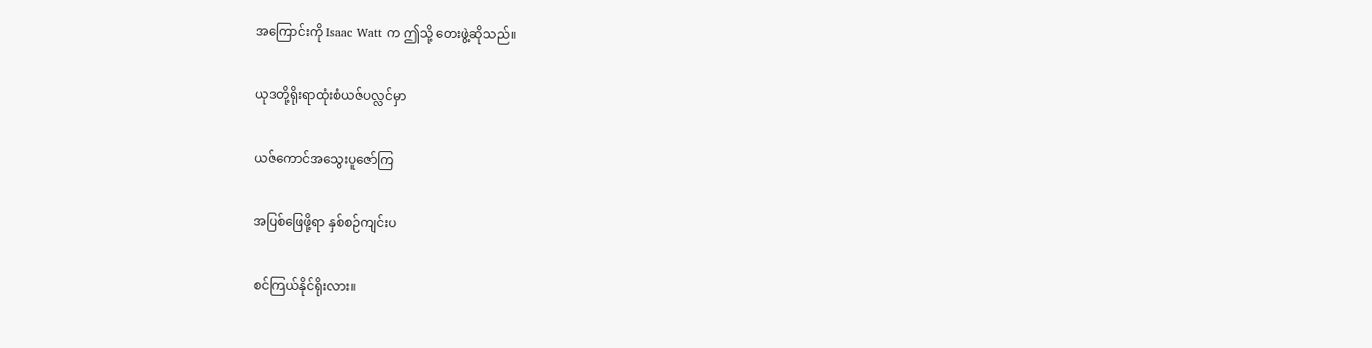အကြောင်းကို Isaac Watt က ဤသို့ တေးဖွဲ့ဆိုသည်။

ယုဒတို့ရိုးရာထုံးစံယဇ်ပလ္လင်မှာ

ယဇ်ကောင်အသွေးပူဇော်ကြ

အပြစ်ဖြေဖို့ရာ နှစ်စဉ်ကျင်းပ

စင်ကြယ်နိုင်ရိုးလား။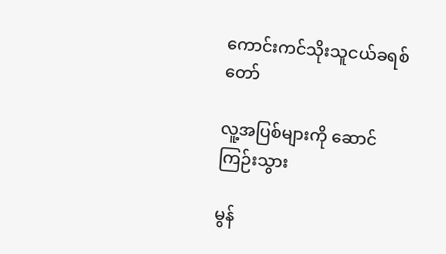ကောင်းကင်သိုးသူငယ်ခရစ်တော်

လူ့အပြစ်များကို ဆောင်ကြဉ်းသွား

မွန်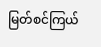မြတ်စင်ကြယ်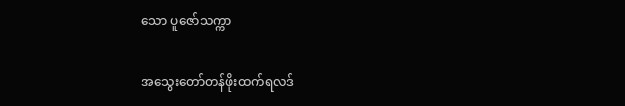သော ပူဇော်သက္ကာ

အသွေးတော်တန်ဖိုးထက်ရလဒ်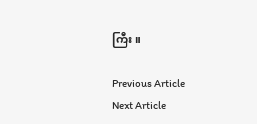ကြီး။

Previous Article
Next Article